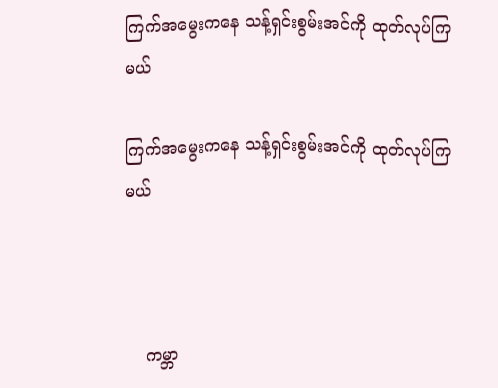ကြက်အမွေးကနေ သန့်ရှင်းစွမ်းအင်ကို ထုတ်လုပ်ကြမယ်

ကြက်အမွေးကနေ သန့်ရှင်းစွမ်းအင်ကို ထုတ်လုပ်ကြမယ်



    ကမ္ဘာ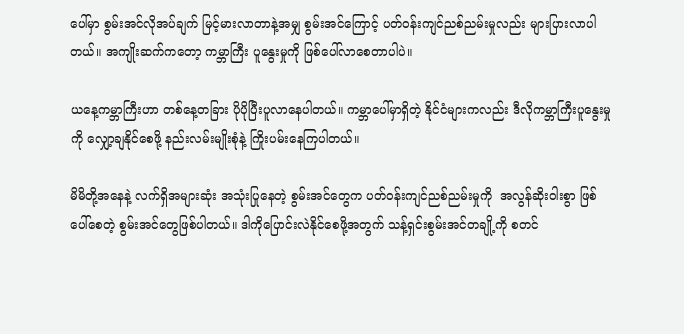ပေါ်မှာ စွမ်းအင်လိုအပ်ချက် မြင့်မားလာတာနဲ့အမျှ စွမ်းအင်ကြောင့် ပတ်ဝန်းကျင်ညစ်ညမ်းမှုလည်း များပြားလာပါတယ်။ အကျိုးဆက်ကတော့ ကမ္ဘာကြီး ပူနွေးမှုကို ဖြစ်ပေါ်လာစေတာပါပဲ။

ယနေ့ကမ္ဘာကြီးဟာ တစ်နေ့တခြား ပိုပိုပြီးပူလာနေပါတယ်။ ကမ္ဘာပေါ်မှာရှိတဲ့ နိုင်ငံများကလည်း ဒီလိုကမ္ဘာကြီးပူနွေးမှုကို လျှော့ချနိုင်စေဖို့ နည်းလမ်းမျိုးစုံနဲ့ ကြိုးပမ်းနေကြပါတယ်။

မိမိတို့အနေနဲ့ လက်ရှိအများဆုံး အသုံးပြုနေတဲ့ စွမ်းအင်တွေက ပတ်ဝန်းကျင်ညစ်ညမ်းမှုကို  အလွန်ဆိုးဝါးစွာ ဖြစ်ပေါ်စေတဲ့ စွမ်းအင်တွေဖြစ်ပါတယ်။ ဒါကိုပြောင်းလဲနိုင်စေဖို့အတွက် သန့်ရှင်းစွမ်းအင်တချို့ကို စတင်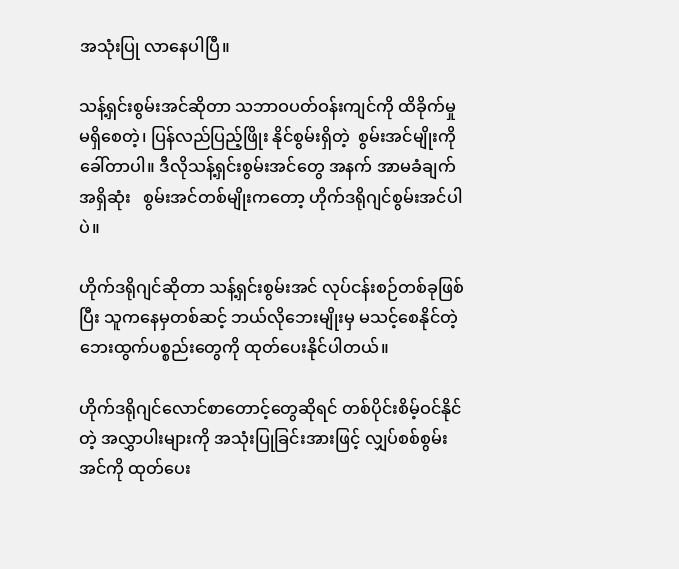အသုံးပြု လာနေပါပြီ။

သန့်ရှင်းစွမ်းအင်ဆိုတာ သဘာဝပတ်ဝန်းကျင်ကို ထိခိုက်မှုမရှိစေတဲ့၊ ပြန်လည်ပြည့်ဖြိုး နိုင်စွမ်းရှိတဲ့  စွမ်းအင်မျိုးကို ခေါ်တာပါ။ ဒီလိုသန့်ရှင်းစွမ်းအင်တွေ အနက် အာမခံချက်အရှိဆုံး   စွမ်းအင်တစ်မျိုးကတော့ ဟိုက်ဒရိုဂျင်စွမ်းအင်ပါပဲ။

ဟိုက်ဒရိုဂျင်ဆိုတာ သန့်ရှင်းစွမ်းအင် လုပ်ငန်းစဉ်တစ်ခုဖြစ်ပြီး သူကနေမှတစ်ဆင့် ဘယ်လိုဘေးမျိုးမှ မသင့်စေနိုင်တဲ့ ဘေးထွက်ပစ္စည်းတွေကို ထုတ်ပေးနိုင်ပါတယ်။

ဟိုက်ဒရိုဂျင်လောင်စာတောင့်တွေဆိုရင် တစ်ပိုင်းစိမ့်ဝင်နိုင်တဲ့ အလွှာပါးများကို အသုံးပြုခြင်းအားဖြင့် လျှပ်စစ်စွမ်းအင်ကို ထုတ်ပေး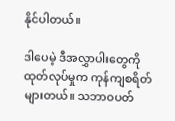နိုင်ပါတယ်။

ဒါပေမဲ့ ဒီအလွှာပါးတွေကို ထုတ်လုပ်မှုက ကုန်ကျစရိတ်များတယ်။ သဘာဝပတ်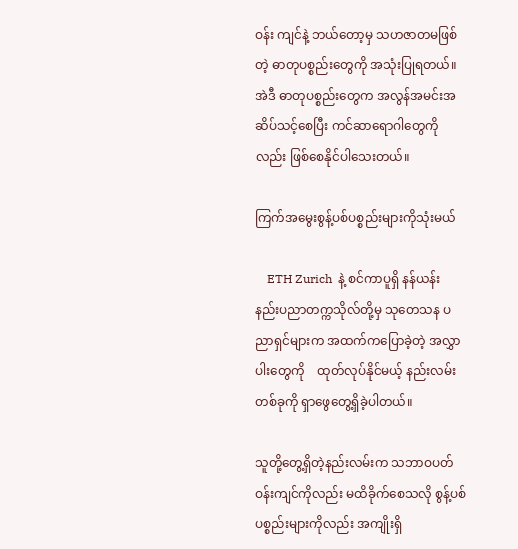ဝန်း ကျင်နဲ့ ဘယ်တော့မှ သဟဇာတမဖြစ်တဲ့ ဓာတုပစ္စည်းတွေကို အသုံးပြုရတယ်။ အဲဒီ ဓာတုပစ္စည်းတွေက အလွန်အမင်းအဆိပ်သင့်စေပြီး ကင်ဆာရောဂါတွေကိုလည်း ဖြစ်စေနိုင်ပါသေးတယ်။

ကြက်အမွေးစွန့်ပစ်ပစ္စည်းများကိုသုံးမယ်

    ETH Zurich  နဲ့ စင်ကာပူရှိ နန်ယန်း နည်းပညာတက္ကသိုလ်တို့မှ သုတေသန ပညာရှင်များက အထက်ကပြောခဲ့တဲ့ အလွှာပါးတွေကို    ထုတ်လုပ်နိုင်မယ့် နည်းလမ်းတစ်ခုကို ရှာဖွေတွေ့ရှိခဲ့ပါတယ်။

သူတို့တွေ့ရှိတဲ့နည်းလမ်းက သဘာဝပတ်ဝန်းကျင်ကိုလည်း မထိခိုက်စေသလို စွန့်ပစ်ပစ္စည်းများကိုလည်း အကျိုးရှိ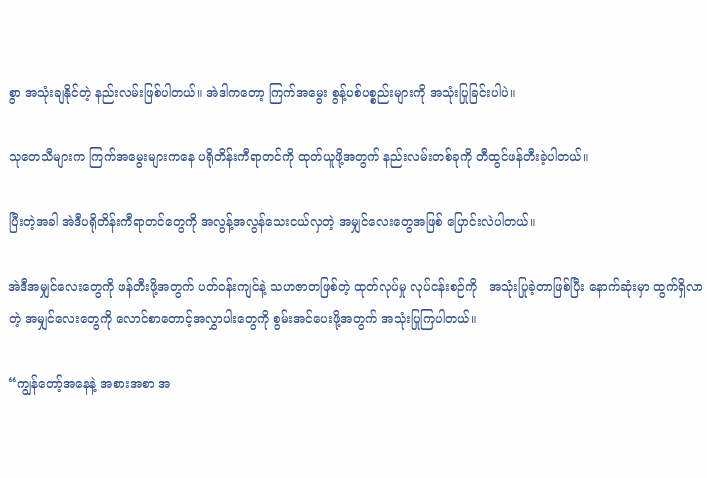စွာ အသုံးချနိုင်တဲ့ နည်းလမ်းဖြစ်ပါတယ်။ အဲဒါကတော့ ကြက်အမွေး စွန့်ပစ်ပစ္စည်းများကို အသုံးပြုခြင်းပါပဲ။

သုတေသီများက ကြက်အမွေးများကနေ ပရိုတိန်းကီရာတင်ကို ထုတ်ယူဖို့အတွက် နည်းလမ်းတစ်ခုကို တီထွင်ဖန်တီးခဲ့ပါတယ်။

ပြီးတဲ့အခါ အဲဒီပရိုတိန်းကီရာတင်တွေကို အလွန့်အလွန်သေးငယ်လှတဲ့ အမျှင်လေးတွေအဖြစ် ပြောင်းလဲပါတယ်။

အဲဒီအမျှင်လေးတွေကို ဖန်တီးဖို့အတွက် ပတ်ဝန်းကျင်နဲ့ သဟဇာတဖြစ်တဲ့ ထုတ်လုပ်မှု လုပ်ငန်းစဉ်ကို   အသုံးပြုခဲ့တာဖြစ်ပြီး နောက်ဆုံးမှာ ထွက်ရှိလာတဲ့ အမျှင်လေးတွေကို လောင်စာတောင့်အလွှာပါးတွေကို စွမ်းအင်ပေးဖို့အတွက် အသုံးပြုကြပါတယ်။

“ကျွန်တော့်အနေနဲ့ အစားအစာ အ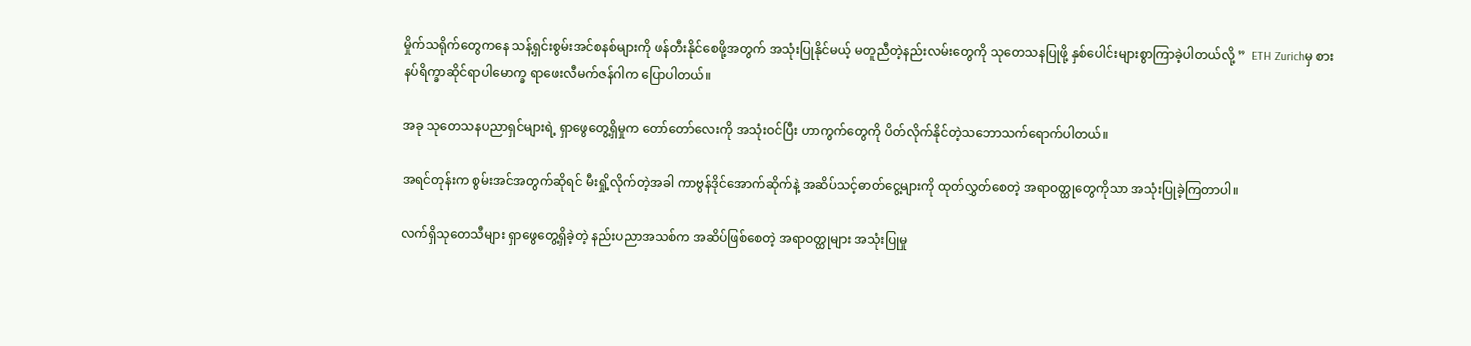မှိုက်သရိုက်တွေကနေ သန့်ရှင်းစွမ်းအင်စနစ်များကို ဖန်တီးနိုင်စေဖို့အတွက် အသုံးပြုနိုင်မယ့် မတူညီတဲ့နည်းလမ်းတွေကို သုတေသနပြုဖို့ နှစ်ပေါင်းများစွာကြာခဲ့ပါတယ်လို့ ”  ETH Zurichမှ စားနပ်ရိက္ခာဆိုင်ရာပါမောက္ခ ရာဖေးလီမက်ဇန်ဂါက ပြောပါတယ်။

အခု သုတေသနပညာရှင်များရဲ့ ရှာဖွေတွေ့ရှိမှုက တော်တော်လေးကို အသုံးဝင်ပြီး ဟာကွက်တွေကို ပိတ်လိုက်နိုင်တဲ့သဘောသက်ရောက်ပါတယ်။

အရင်တုန်းက စွမ်းအင်အတွက်ဆိုရင် မီးရှို့လိုက်တဲ့အခါ ကာဗွန်ဒိုင်အောက်ဆိုက်နဲ့ အဆိပ်သင့်ဓာတ်ငွေ့များကို ထုတ်လွှတ်စေတဲ့ အရာဝတ္ထုတွေကိုသာ အသုံးပြုခဲ့ကြတာပါ။

လက်ရှိသုတေသီများ ရှာဖွေတွေ့ရှိခဲ့တဲ့ နည်းပညာအသစ်က အဆိပ်ဖြစ်စေတဲ့ အရာဝတ္ထုများ အသုံးပြုမှု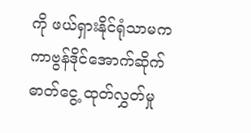ကို ဖယ်ရှားနိုင်ရုံသာမက ကာဗွန်ဒိုင်အောက်ဆိုက်ဓာတ်ငွေ့ ထုတ်လွှတ်မှု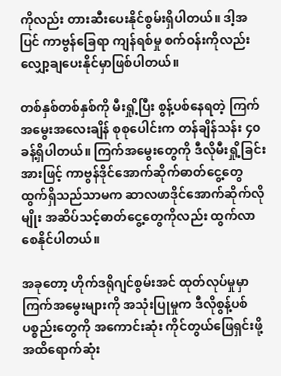ကိုလည်း တားဆီးပေးနိုင်စွမ်းရှိပါတယ်။ ဒါ့အပြင် ကာဗွန်ခြေရာ ကျန်ရစ်မှု စက်ဝန်းကိုလည်း လျှော့ချပေးနိုင်မှာဖြစ်ပါတယ်။

တစ်နှစ်တစ်နှစ်ကို မီးရှို့ပြီး စွန့်ပစ်နေရတဲ့ ကြက်အမွေးအလေးချိန် စုစုပေါင်းက တန်ချိန်သန်း ၄၀ ခန့်ရှိပါတယ်။ ကြက်အမွေးတွေကို ဒီလိုမီးရှို့ခြင်းအားဖြင့် ကာဗွန်ဒိုင်အောက်ဆိုက်ဓာတ်ငွေ့တွေ ထွက်ရှိသည်သာမက ဆာလဖာဒိုင်အောက်ဆိုက်လိုမျိုး အဆိပ်သင့်ဓာတ်ငွေ့တွေကိုလည်း ထွက်လာစေနိုင်ပါတယ်။

အခုတော့ ဟိုက်ဒရိုဂျင်စွမ်းအင် ထုတ်လုပ်မှုမှာ ကြက်အမွေးများကို အသုံးပြုမှုက ဒီလိုစွန့်ပစ်ပစ္စည်းတွေကို အကောင်းဆုံး ကိုင်တွယ်ဖြေရှင်းဖို့ အထိရောက်ဆုံး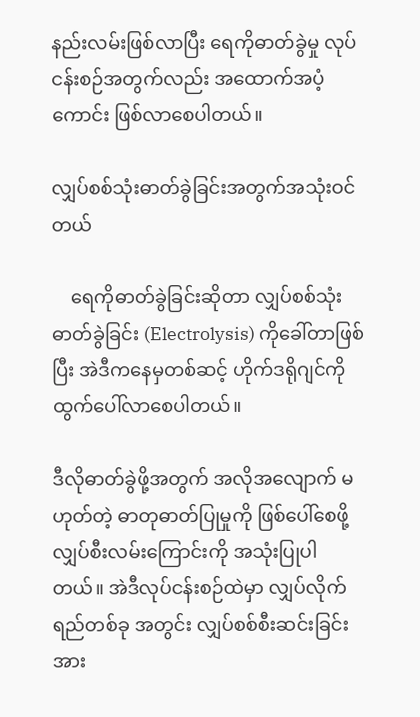နည်းလမ်းဖြစ်လာပြီး ရေကိုဓာတ်ခွဲမှု လုပ်ငန်းစဉ်အတွက်လည်း အထောက်အပံ့ကောင်း ဖြစ်လာစေပါတယ်။

လျှပ်စစ်သုံးဓာတ်ခွဲခြင်းအတွက်အသုံးဝင်တယ်

    ရေကိုဓာတ်ခွဲခြင်းဆိုတာ လျှပ်စစ်သုံး ဓာတ်ခွဲခြင်း (Electrolysis) ကိုခေါ်တာဖြစ်ပြီး အဲဒီကနေမှတစ်ဆင့် ဟိုက်ဒရိုဂျင်ကို ထွက်ပေါ်လာစေပါတယ်။

ဒီလိုဓာတ်ခွဲဖို့အတွက် အလိုအလျောက် မဟုတ်တဲ့ ဓာတုဓာတ်ပြုမှုကို ဖြစ်ပေါ်စေဖို့ လျှပ်စီးလမ်းကြောင်းကို အသုံးပြုပါတယ်။ အဲဒီလုပ်ငန်းစဉ်ထဲမှာ လျှပ်လိုက်ရည်တစ်ခု အတွင်း လျှပ်စစ်စီးဆင်းခြင်းအား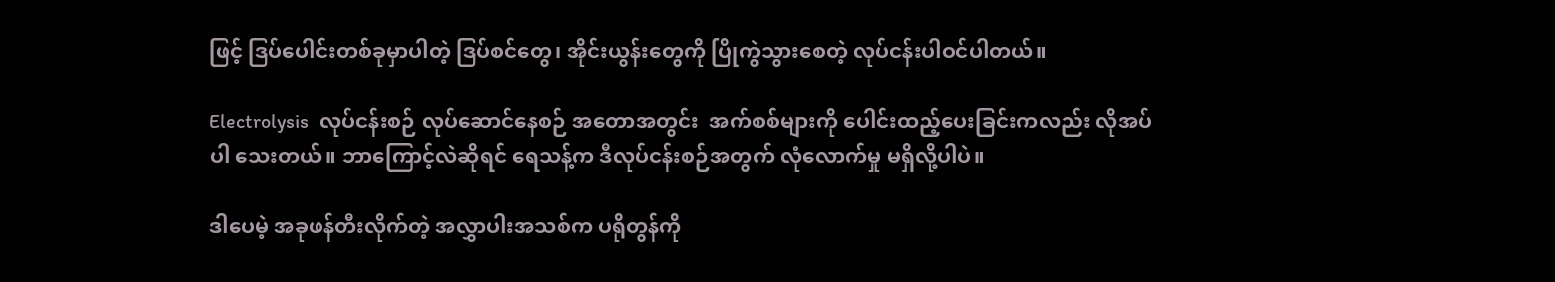ဖြင့် ဒြပ်ပေါင်းတစ်ခုမှာပါတဲ့ ဒြပ်စင်တွေ၊ အိုင်းယွန်းတွေကို ပြိုကွဲသွားစေတဲ့ လုပ်ငန်းပါဝင်ပါတယ်။

Electrolysis  လုပ်ငန်းစဉ် လုပ်ဆောင်နေစဉ် အတောအတွင်း  အက်စစ်များကို ပေါင်းထည့်ပေးခြင်းကလည်း လိုအပ်ပါ သေးတယ်။ ဘာကြောင့်လဲဆိုရင် ရေသန့်က ဒီလုပ်ငန်းစဉ်အတွက် လုံလောက်မှု မရှိလို့ပါပဲ။

ဒါပေမဲ့ အခုဖန်တီးလိုက်တဲ့ အလွှာပါးအသစ်က ပရိုတွန်ကို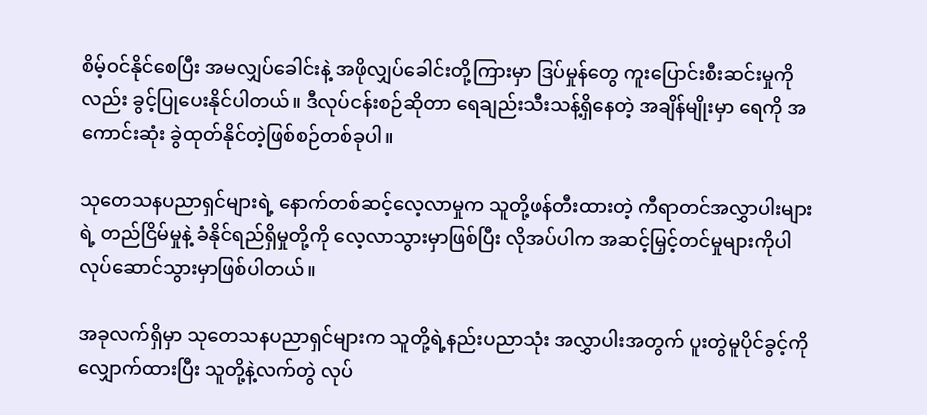စိမ့်ဝင်နိုင်စေပြီး အမလျှပ်ခေါင်းနဲ့ အဖိုလျှပ်ခေါင်းတို့ကြားမှာ ဒြပ်မှုန်တွေ ကူးပြောင်းစီးဆင်းမှုကိုလည်း ခွင့်ပြုပေးနိုင်ပါတယ်။ ဒီလုပ်ငန်းစဉ်ဆိုတာ ရေချည်းသီးသန့်ရှိနေတဲ့ အချိန်မျိုးမှာ ရေကို အကောင်းဆုံး ခွဲထုတ်နိုင်တဲ့ဖြစ်စဉ်တစ်ခုပါ။

သုတေသနပညာရှင်များရဲ့ နောက်တစ်ဆင့်လေ့လာမှုက သူတို့ဖန်တီးထားတဲ့ ကီရာတင်အလွှာပါးများရဲ့ တည်ငြိမ်မှုနဲ့ ခံနိုင်ရည်ရှိမှုတို့ကို လေ့လာသွားမှာဖြစ်ပြီး လိုအပ်ပါက အဆင့်မြှင့်တင်မှုများကိုပါ လုပ်ဆောင်သွားမှာဖြစ်ပါတယ်။

အခုလက်ရှိမှာ သုတေသနပညာရှင်များက သူတို့ရဲ့နည်းပညာသုံး အလွှာပါးအတွက် ပူးတွဲမူပိုင်ခွင့်ကိုလျှောက်ထားပြီး သူတို့နဲ့လက်တွဲ လုပ်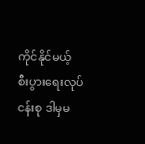ကိုင်နိုင်မယ့် စီးပွားရေးလုပ်ငန်းစု ဒါမှမ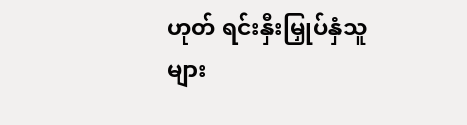ဟုတ် ရင်းနှီးမြှုပ်နှံသူများ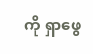ကို ရှာဖွေ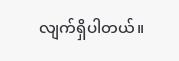လျက်ရှိပါတယ်။